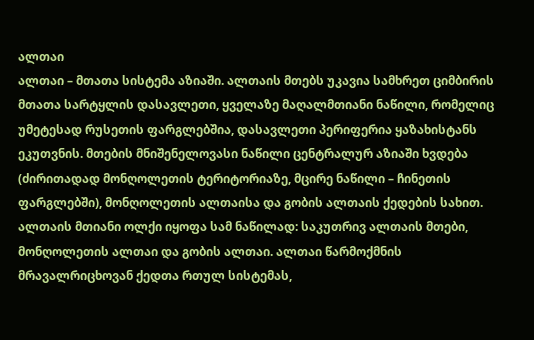ალთაი
ალთაი – მთათა სისტემა აზიაში. ალთაის მთებს უკავია სამხრეთ ციმბირის მთათა სარტყლის დასავლეთი, ყველაზე მაღალმთიანი ნაწილი, რომელიც უმეტესად რუსეთის ფარგლებშია, დასავლეთი პერიფერია ყაზახისტანს ეკუთვნის. მთების მნიშენელოვასი ნაწილი ცენტრალურ აზიაში ხვდება (ძირითადად მონღოლეთის ტერიტორიაზე, მცირე ნაწილი – ჩინეთის ფარგლებში), მონღოლეთის ალთაისა და გობის ალთაის ქედების სახით.
ალთაის მთიანი ოლქი იყოფა სამ ნაწილად: საკუთრივ ალთაის მთები, მონღოლეთის ალთაი და გობის ალთაი. ალთაი წარმოქმნის მრავალრიცხოვან ქედთა რთულ სისტემას,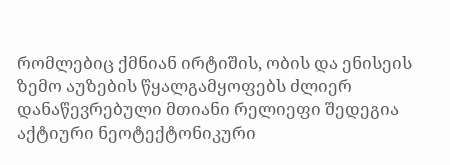რომლებიც ქმნიან ირტიშის, ობის და ენისეის ზემო აუზების წყალგამყოფებს ძლიერ დანაწევრებული მთიანი რელიეფი შედეგია აქტიური ნეოტექტონიკური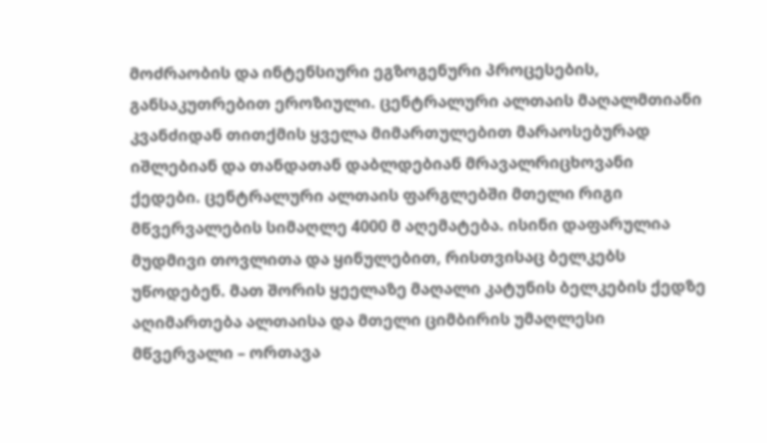მოძრაობის და ინტენსიური ეგზოგენური პროცესების, განსაკუთრებით ეროზიული. ცენტრალური ალთაის მაღალმთიანი კვანძიდან თითქმის ყველა მიმართულებით მარაოსებურად იშლებიან და თანდათან დაბლდებიან მრავალრიცხოვანი ქედები. ცენტრალური ალთაის ფარგლებში მთელი რიგი მწვერვალების სიმაღლე 4000 მ აღემატება. ისინი დაფარულია მუდმივი თოვლითა და ყინულებით, რისთვისაც ბელკებს უწოდებენ. მათ შორის ყეელაზე მაღალი კატუნის ბელკების ქედზე აღიმართება ალთაისა და მთელი ციმბირის უმაღლესი მწვერვალი – ორთავა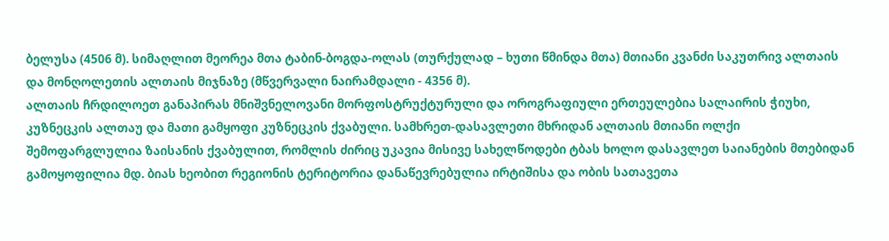ბელუსა (4506 მ). სიმაღლით მეორეა მთა ტაბინ-ბოგდა-ოლას (თურქულად – ხუთი წმინდა მთა) მთიანი კვანძი საკუთრივ ალთაის და მონღოლეთის ალთაის მიჯნაზე (მწვერვალი ნაირამდალი - 4356 მ).
ალთაის ჩრდილოეთ განაპირას მნიშვნელოვანი მორფოსტრუქტურული და ოროგრაფიული ერთეულებია სალაირის ჭიუხი, კუზნეცკის ალთაუ და მათი გამყოფი კუზნეცკის ქვაბული. სამხრეთ-დასავლეთი მხრიდან ალთაის მთიანი ოლქი შემოფარგლულია ზაისანის ქვაბულით, რომლის ძირიც უკავია მისივე სახელწოდები ტბას ხოლო დასავლეთ საიანების მთებიდან გამოყოფილია მდ. ბიას ხეობით რეგიონის ტერიტორია დანაწევრებულია ირტიშისა და ობის სათავეთა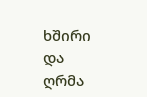ხშირი და ღრმა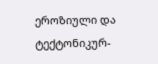ეროზიული და ტექტონიკურ-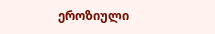ეროზიული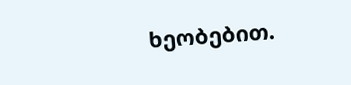ხეობებით.